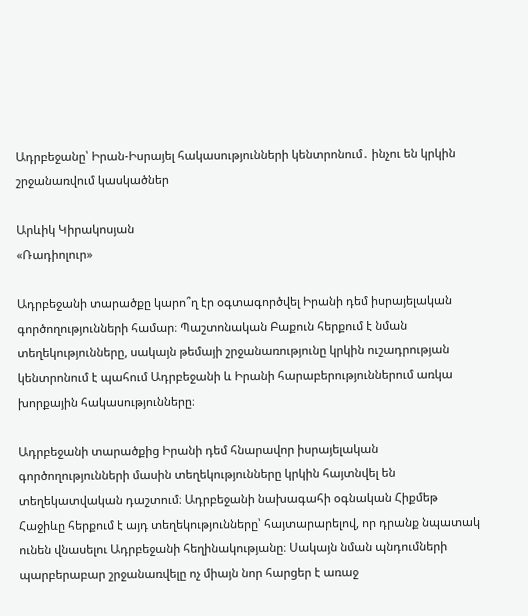Ադրբեջանը՝ Իրան-Իսրայել հակասությունների կենտրոնում․ ինչու են կրկին շրջանառվում կասկածներ

Արևիկ Կիրակոսյան
«Ռադիոլուր»

Ադրբեջանի տարածքը կարո՞ղ էր օգտագործվել Իրանի դեմ իսրայելական գործողությունների համար։ Պաշտոնական Բաքուն հերքում է նման տեղեկությունները, սակայն թեմայի շրջանառությունը կրկին ուշադրության կենտրոնում է պահում Ադրբեջանի և Իրանի հարաբերություններում առկա խորքային հակասությունները։

Ադրբեջանի տարածքից Իրանի դեմ հնարավոր իսրայելական գործողությունների մասին տեղեկությունները կրկին հայտնվել են տեղեկատվական դաշտում։ Ադրբեջանի նախագահի օգնական Հիքմեթ Հաջիևը հերքում է այդ տեղեկությունները՝ հայտարարելով, որ դրանք նպատակ ունեն վնասելու Ադրբեջանի հեղինակությանը։ Սակայն նման պնդումների պարբերաբար շրջանառվելը ոչ միայն նոր հարցեր է առաջ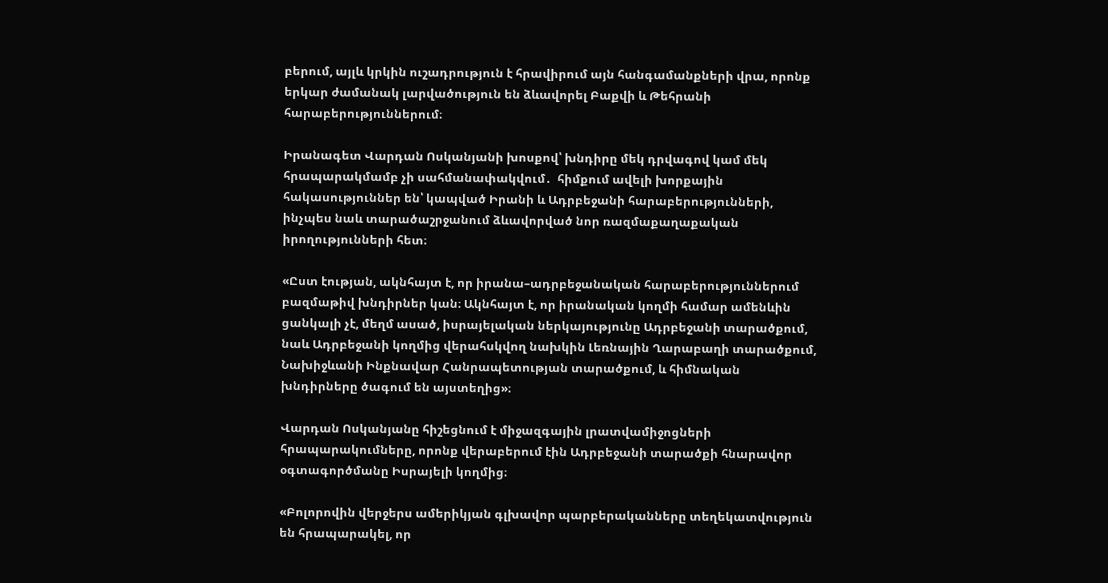բերում, այլև կրկին ուշադրություն է հրավիրում այն հանգամանքների վրա, որոնք երկար ժամանակ լարվածություն են ձևավորել Բաքվի և Թեհրանի հարաբերություններում։

Իրանագետ Վարդան Ոսկանյանի խոսքով՝ խնդիրը մեկ դրվագով կամ մեկ հրապարակմամբ չի սահմանափակվում․  հիմքում ավելի խորքային հակասություններ են՝ կապված Իրանի և Ադրբեջանի հարաբերությունների, ինչպես նաև տարածաշրջանում ձևավորված նոր ռազմաքաղաքական իրողությունների հետ։

«Ըստ էության, ակնհայտ է, որ իրանա–ադրբեջանական հարաբերություններում բազմաթիվ խնդիրներ կան։ Ակնհայտ է, որ իրանական կողմի համար ամենևին ցանկալի չէ, մեղմ ասած, իսրայելական ներկայությունը Ադրբեջանի տարածքում, նաև Ադրբեջանի կողմից վերահսկվող նախկին Լեռնային Ղարաբաղի տարածքում, Նախիջևանի Ինքնավար Հանրապետության տարածքում, և հիմնական խնդիրները ծագում են այստեղից»։

Վարդան Ոսկանյանը հիշեցնում է միջազգային լրատվամիջոցների հրապարակումները, որոնք վերաբերում էին Ադրբեջանի տարածքի հնարավոր օգտագործմանը Իսրայելի կողմից։

«Բոլորովին վերջերս ամերիկյան գլխավոր պարբերականները տեղեկատվություն են հրապարակել, որ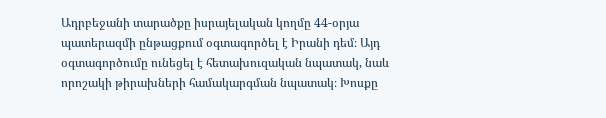Ադրբեջանի տարածքը իսրայելական կողմը 44-օրյա պատերազմի ընթացքում օգտագործել է Իրանի դեմ։ Այդ օգտագործումը ունեցել է հետախուզական նպատակ, նաև որոշակի թիրախների համակարգման նպատակ։ Խոսքը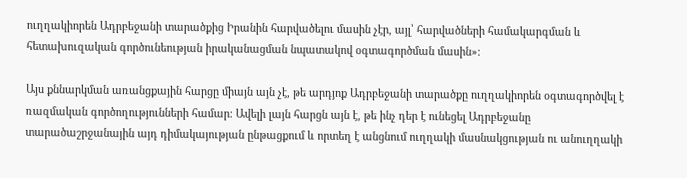ուղղակիորեն Ադրբեջանի տարածքից Իրանին հարվածելու մասին չէր, այլ՝ հարվածների համակարգման և հետախուզական գործունեության իրականացման նպատակով օգտագործման մասին»։

Այս քննարկման առանցքային հարցը միայն այն չէ, թե արդյոք Ադրբեջանի տարածքը ուղղակիորեն օգտագործվել է ռազմական գործողությունների համար։ Ավելի լայն հարցն այն է, թե ինչ դեր է ունեցել Ադրբեջանը տարածաշրջանային այդ դիմակայության ընթացքում և որտեղ է անցնում ուղղակի մասնակցության ու անուղղակի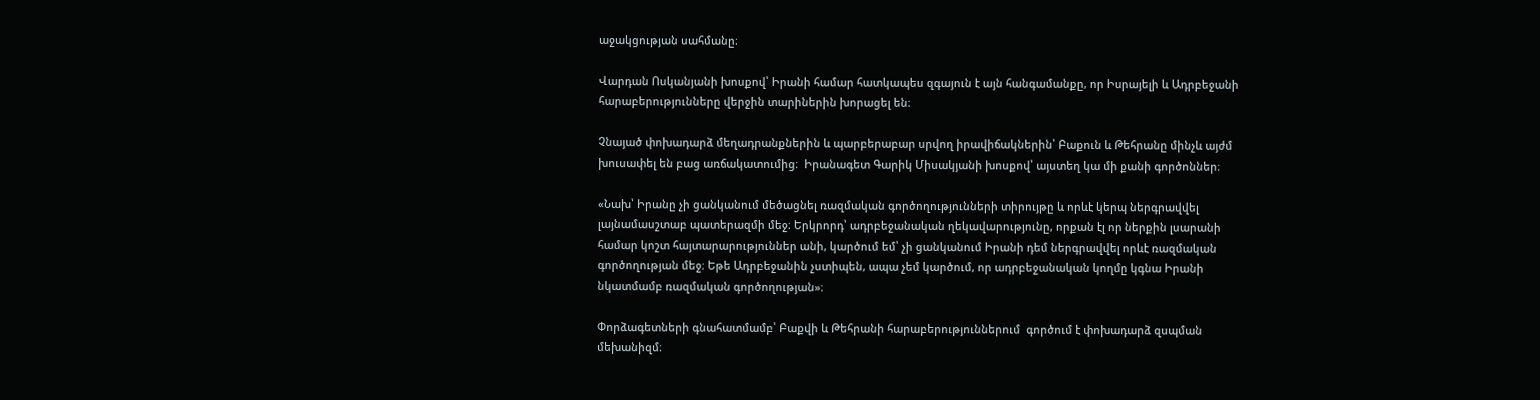աջակցության սահմանը։

Վարդան Ոսկանյանի խոսքով՝ Իրանի համար հատկապես զգայուն է այն հանգամանքը, որ Իսրայելի և Ադրբեջանի հարաբերությունները վերջին տարիներին խորացել են։

Չնայած փոխադարձ մեղադրանքներին և պարբերաբար սրվող իրավիճակներին՝ Բաքուն և Թեհրանը մինչև այժմ խուսափել են բաց առճակատումից։  Իրանագետ Գարիկ Միսակյանի խոսքով՝ այստեղ կա մի քանի գործոններ։

«Նախ՝ Իրանը չի ցանկանում մեծացնել ռազմական գործողությունների տիրույթը և որևէ կերպ ներգրավվել լայնամասշտաբ պատերազմի մեջ։ Երկրորդ՝ ադրբեջանական ղեկավարությունը, որքան էլ որ ներքին լսարանի համար կոշտ հայտարարություններ անի, կարծում եմ՝ չի ցանկանում Իրանի դեմ ներգրավվել որևէ ռազմական գործողության մեջ։ Եթե Ադրբեջանին չստիպեն, ապա չեմ կարծում, որ ադրբեջանական կողմը կգնա Իրանի նկատմամբ ռազմական գործողության»։

Փորձագետների գնահատմամբ՝ Բաքվի և Թեհրանի հարաբերություններում  գործում է փոխադարձ զսպման մեխանիզմ։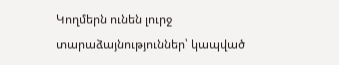Կողմերն ունեն լուրջ տարաձայնություններ՝ կապված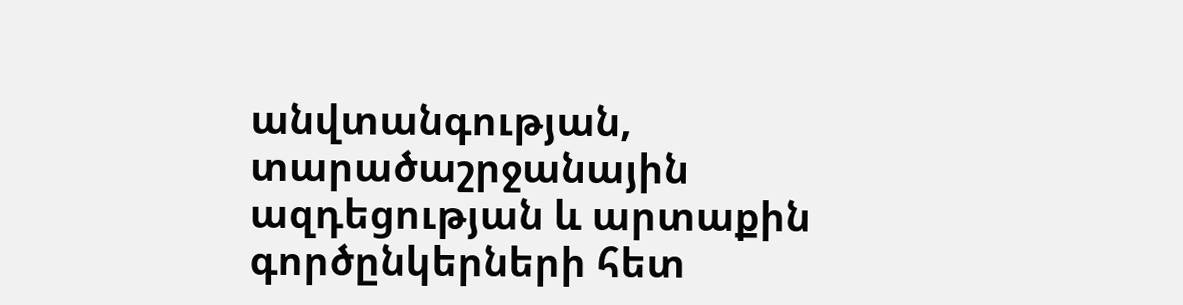անվտանգության, տարածաշրջանային ազդեցության և արտաքին գործընկերների հետ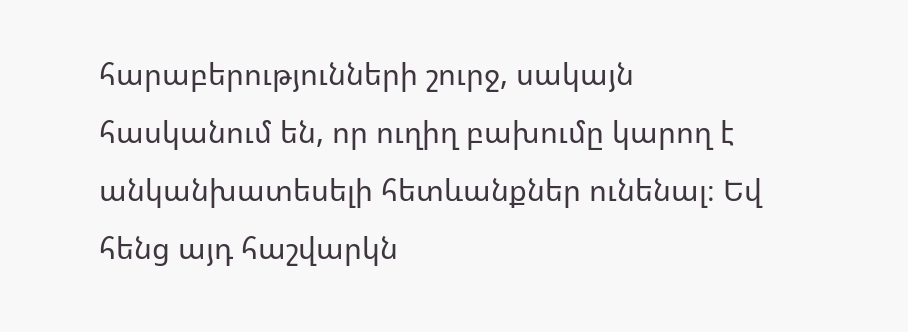հարաբերությունների շուրջ, սակայն հասկանում են, որ ուղիղ բախումը կարող է անկանխատեսելի հետևանքներ ունենալ։ Եվ հենց այդ հաշվարկն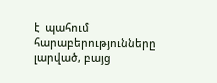է  պահում հարաբերությունները լարված, բայց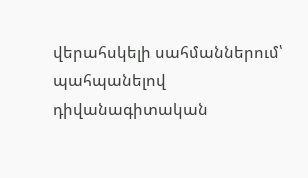վերահսկելի սահմաններում՝ պահպանելով դիվանագիտական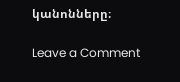կանոնները։

Leave a Comment